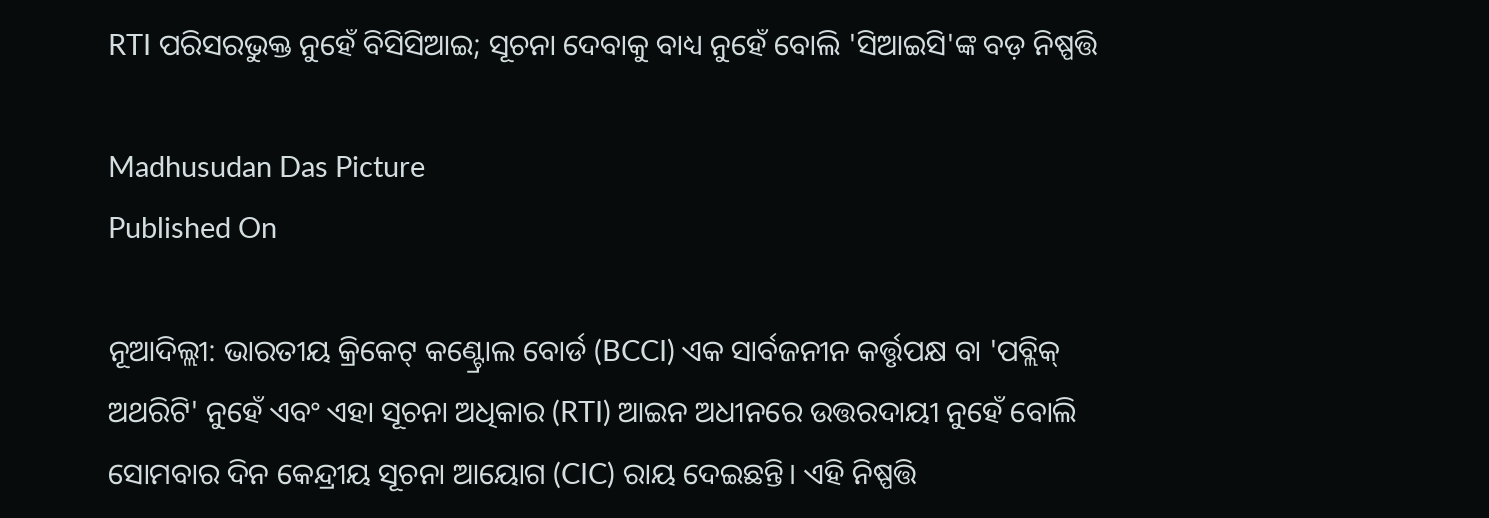RTI ପରିସରଭୁକ୍ତ ନୁହେଁ ବିସିସିଆଇ; ସୂଚନା ଦେବାକୁ ବାଧ୍ୟ ନୁହେଁ ବୋଲି 'ସିଆଇସି'ଙ୍କ ବଡ଼ ନିଷ୍ପତ୍ତି

Madhusudan Das Picture
Published On

ନୂଆଦିଲ୍ଲୀ: ଭାରତୀୟ କ୍ରିକେଟ୍ କଣ୍ଟ୍ରୋଲ ବୋର୍ଡ (BCCI) ଏକ ସାର୍ବଜନୀନ କର୍ତ୍ତୃପକ୍ଷ ବା 'ପବ୍ଲିକ୍ ଅଥରିଟି' ନୁହେଁ ଏବଂ ଏହା ସୂଚନା ଅଧିକାର (RTI) ଆଇନ ଅଧୀନରେ ଉତ୍ତରଦାୟୀ ନୁହେଁ ବୋଲି ସୋମବାର ଦିନ କେନ୍ଦ୍ରୀୟ ସୂଚନା ଆୟୋଗ (CIC) ରାୟ ଦେଇଛନ୍ତି। ଏହି ନିଷ୍ପତ୍ତି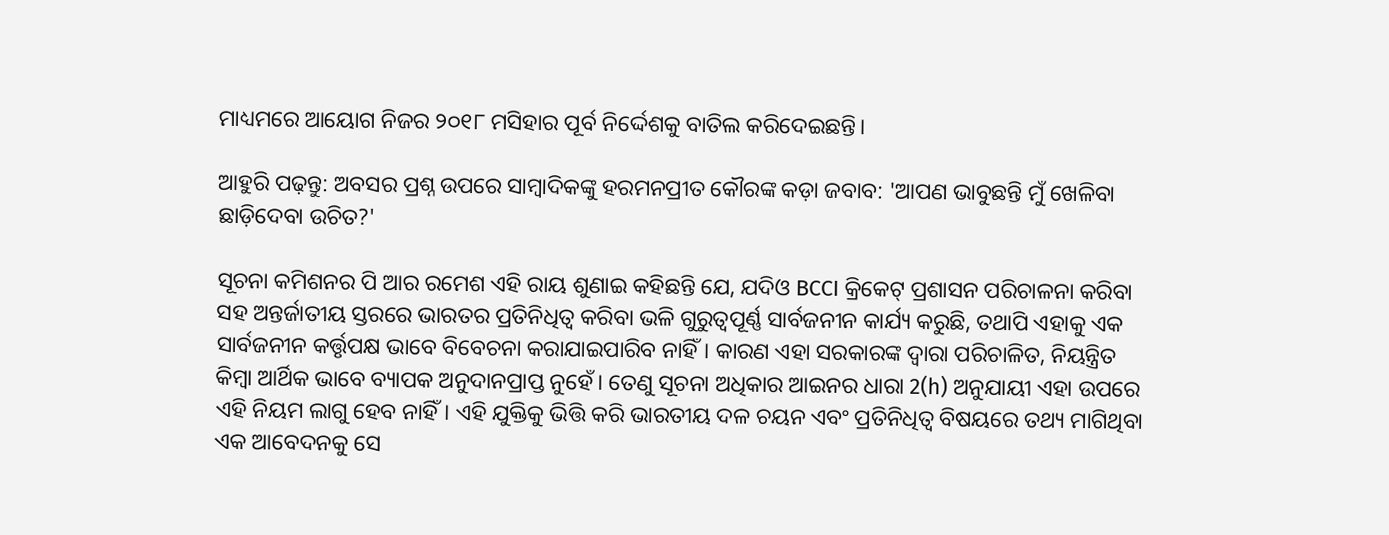ମାଧ୍ୟମରେ ଆୟୋଗ ନିଜର ୨୦୧୮ ମସିହାର ପୂର୍ବ ନିର୍ଦ୍ଦେଶକୁ ବାତିଲ କରିଦେଇଛନ୍ତି।

ଆହୁରି ପଢ଼ନ୍ତୁ: ଅବସର ପ୍ରଶ୍ନ ଉପରେ ସାମ୍ବାଦିକଙ୍କୁ ହରମନପ୍ରୀତ କୌରଙ୍କ କଡ଼ା ଜବାବ: 'ଆପଣ ଭାବୁଛନ୍ତି ମୁଁ ଖେଳିବା ଛାଡ଼ିଦେବା ଉଚିତ?'

ସୂଚନା କମିଶନର ପି ଆର ରମେଶ ଏହି ରାୟ ଶୁଣାଇ କହିଛନ୍ତି ଯେ, ଯଦିଓ BCCI କ୍ରିକେଟ୍ ପ୍ରଶାସନ ପରିଚାଳନା କରିବା ସହ ଅନ୍ତର୍ଜାତୀୟ ସ୍ତରରେ ଭାରତର ପ୍ରତିନିଧିତ୍ୱ କରିବା ଭଳି ଗୁରୁତ୍ୱପୂର୍ଣ୍ଣ ସାର୍ବଜନୀନ କାର୍ଯ୍ୟ କରୁଛି, ତଥାପି ଏହାକୁ ଏକ ସାର୍ବଜନୀନ କର୍ତ୍ତୃପକ୍ଷ ଭାବେ ବିବେଚନା କରାଯାଇପାରିବ ନାହିଁ। କାରଣ ଏହା ସରକାରଙ୍କ ଦ୍ୱାରା ପରିଚାଳିତ, ନିୟନ୍ତ୍ରିତ କିମ୍ବା ଆର୍ଥିକ ଭାବେ ବ୍ୟାପକ ଅନୁଦାନପ୍ରାପ୍ତ ନୁହେଁ। ତେଣୁ ସୂଚନା ଅଧିକାର ଆଇନର ଧାରା 2(h) ଅନୁଯାୟୀ ଏହା ଉପରେ ଏହି ନିୟମ ଲାଗୁ ହେବ ନାହିଁ। ଏହି ଯୁକ୍ତିକୁ ଭିତ୍ତି କରି ଭାରତୀୟ ଦଳ ଚୟନ ଏବଂ ପ୍ରତିନିଧିତ୍ୱ ବିଷୟରେ ତଥ୍ୟ ମାଗିଥିବା ଏକ ଆବେଦନକୁ ସେ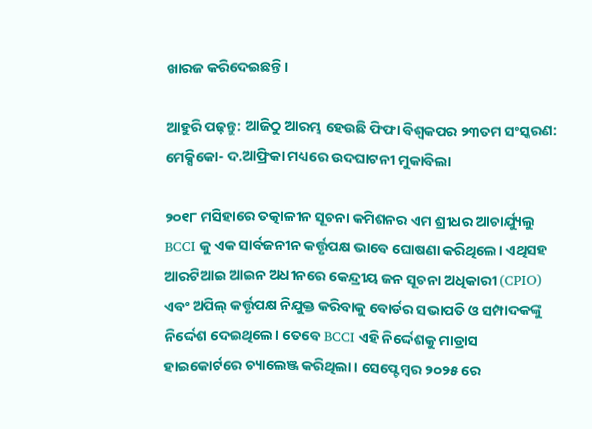ଖାରଜ କରିଦେଇଛନ୍ତି।

ଆହୁରି ପଢ଼ନ୍ତୁ: ଆଜିଠୁ ଆରମ୍ଭ ହେଉଛି ଫିଫା ବିଶ୍ବକପର ୨୩ତମ ସଂସ୍କରଣ: ମେକ୍ସିକୋ- ଦ.ଆଫ୍ରିକା ମଧ୍ୟରେ ଉଦଘାଟନୀ ମୁକାବିଲା

୨୦୧୮ ମସିହାରେ ତତ୍କାଳୀନ ସୂଚନା କମିଶନର ଏମ ଶ୍ରୀଧର ଆଚାର୍ଯ୍ୟୁଲୁ BCCI କୁ ଏକ ସାର୍ବଜନୀନ କର୍ତ୍ତୃପକ୍ଷ ଭାବେ ଘୋଷଣା କରିଥିଲେ। ଏଥିସହ ଆରଟିଆଇ ଆଇନ ଅଧୀନରେ କେନ୍ଦ୍ରୀୟ ଜନ ସୂଚନା ଅଧିକାରୀ (CPIO) ଏବଂ ଅପିଲ୍ କର୍ତ୍ତୃପକ୍ଷ ନିଯୁକ୍ତ କରିବାକୁ ବୋର୍ଡର ସଭାପତି ଓ ସମ୍ପାଦକଙ୍କୁ ନିର୍ଦ୍ଦେଶ ଦେଇଥିଲେ। ତେବେ BCCI ଏହି ନିର୍ଦ୍ଦେଶକୁ ମାଡ୍ରାସ ହାଇକୋର୍ଟରେ ଚ୍ୟାଲେଞ୍ଜ କରିଥିଲା। ସେପ୍ଟେମ୍ବର ୨୦୨୫ ରେ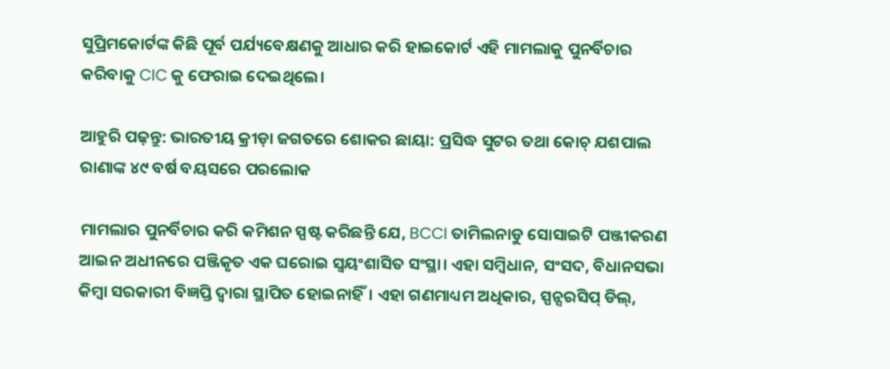ସୁପ୍ରିମକୋର୍ଟଙ୍କ କିଛି ପୂର୍ବ ପର୍ଯ୍ୟବେକ୍ଷଣକୁ ଆଧାର କରି ହାଇକୋର୍ଟ ଏହି ମାମଲାକୁ ପୁନର୍ବିଚାର କରିବାକୁ CIC କୁ ଫେରାଇ ଦେଇଥିଲେ।

ଆହୁରି ପଢ଼ନ୍ତୁ: ଭାରତୀୟ କ୍ରୀଡ଼ା ଜଗତରେ ଶୋକର ଛାୟା: ପ୍ରସିଦ୍ଧ ସୁଟର ତଥା କୋଚ୍ ଯଶପାଲ ରାଣାଙ୍କ ୪୯ ବର୍ଷ ବୟସରେ ପରଲୋକ

ମାମଲାର ପୁନର୍ବିଚାର କରି କମିଶନ ସ୍ପଷ୍ଟ କରିଛନ୍ତି ଯେ, BCCI ତାମିଲନାଡୁ ସୋସାଇଟି ପଞ୍ଜୀକରଣ ଆଇନ ଅଧୀନରେ ପଞ୍ଜିକୃତ ଏକ ଘରୋଇ ସ୍ୱୟଂଶାସିତ ସଂସ୍ଥା। ଏହା ସମ୍ବିଧାନ, ସଂସଦ, ବିଧାନସଭା କିମ୍ବା ସରକାରୀ ବିଜ୍ଞପ୍ତି ଦ୍ୱାରା ସ୍ଥାପିତ ହୋଇନାହିଁ। ଏହା ଗଣମାଧ୍ୟମ ଅଧିକାର, ସ୍ପନ୍ସରସିପ୍ ଡିଲ୍,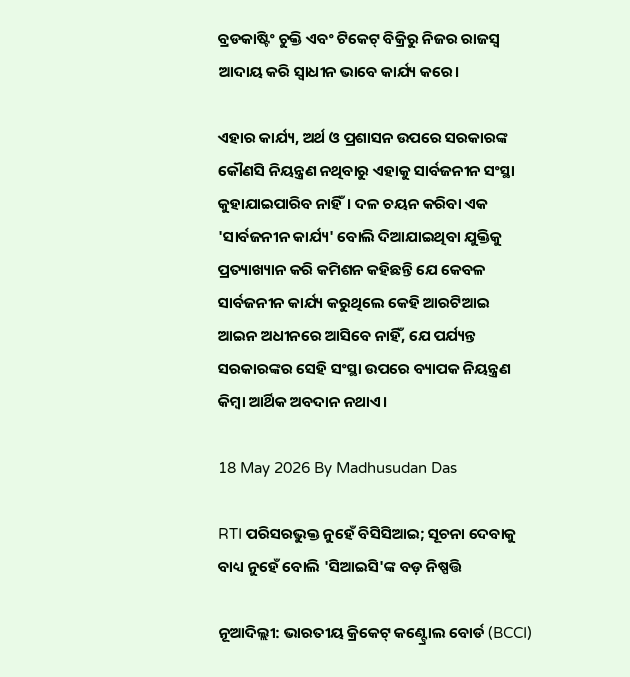ବ୍ରଡକାଷ୍ଟିଂ ଚୁକ୍ତି ଏବଂ ଟିକେଟ୍ ବିକ୍ରିରୁ ନିଜର ରାଜସ୍ୱ ଆଦାୟ କରି ସ୍ୱାଧୀନ ଭାବେ କାର୍ଯ୍ୟ କରେ।

ଏହାର କାର୍ଯ୍ୟ, ଅର୍ଥ ଓ ପ୍ରଶାସନ ଉପରେ ସରକାରଙ୍କ କୌଣସି ନିୟନ୍ତ୍ରଣ ନଥିବାରୁ ଏହାକୁ ସାର୍ବଜନୀନ ସଂସ୍ଥା କୁହାଯାଇପାରିବ ନାହିଁ। ଦଳ ଚୟନ କରିବା ଏକ 'ସାର୍ବଜନୀନ କାର୍ଯ୍ୟ' ବୋଲି ଦିଆଯାଇଥିବା ଯୁକ୍ତିକୁ ପ୍ରତ୍ୟାଖ୍ୟାନ କରି କମିଶନ କହିଛନ୍ତି ଯେ କେବଳ ସାର୍ବଜନୀନ କାର୍ଯ୍ୟ କରୁଥିଲେ କେହି ଆରଟିଆଇ ଆଇନ ଅଧୀନରେ ଆସିବେ ନାହିଁ, ଯେ ପର୍ଯ୍ୟନ୍ତ ସରକାରଙ୍କର ସେହି ସଂସ୍ଥା ଉପରେ ବ୍ୟାପକ ନିୟନ୍ତ୍ରଣ କିମ୍ବା ଆର୍ଥିକ ଅବଦାନ ନଥାଏ।

18 May 2026 By Madhusudan Das

RTI ପରିସରଭୁକ୍ତ ନୁହେଁ ବିସିସିଆଇ; ସୂଚନା ଦେବାକୁ ବାଧ୍ୟ ନୁହେଁ ବୋଲି 'ସିଆଇସି'ଙ୍କ ବଡ଼ ନିଷ୍ପତ୍ତି

ନୂଆଦିଲ୍ଲୀ: ଭାରତୀୟ କ୍ରିକେଟ୍ କଣ୍ଟ୍ରୋଲ ବୋର୍ଡ (BCCI)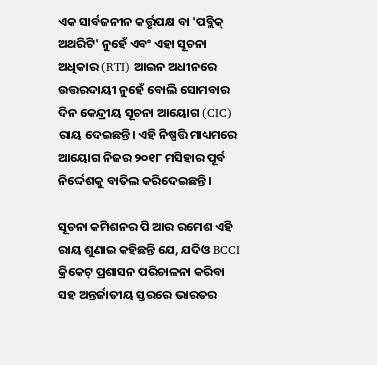ଏକ ସାର୍ବଜନୀନ କର୍ତ୍ତୃପକ୍ଷ ବା 'ପବ୍ଲିକ୍ ଅଥରିଟି' ନୁହେଁ ଏବଂ ଏହା ସୂଚନା ଅଧିକାର (RTI) ଆଇନ ଅଧୀନରେ ଉତ୍ତରଦାୟୀ ନୁହେଁ ବୋଲି ସୋମବାର ଦିନ କେନ୍ଦ୍ରୀୟ ସୂଚନା ଆୟୋଗ (CIC) ରାୟ ଦେଇଛନ୍ତି। ଏହି ନିଷ୍ପତ୍ତି ମାଧ୍ୟମରେ ଆୟୋଗ ନିଜର ୨୦୧୮ ମସିହାର ପୂର୍ବ ନିର୍ଦ୍ଦେଶକୁ ବାତିଲ କରିଦେଇଛନ୍ତି।

ସୂଚନା କମିଶନର ପି ଆର ରମେଶ ଏହି ରାୟ ଶୁଣାଇ କହିଛନ୍ତି ଯେ, ଯଦିଓ BCCI କ୍ରିକେଟ୍ ପ୍ରଶାସନ ପରିଚାଳନା କରିବା ସହ ଅନ୍ତର୍ଜାତୀୟ ସ୍ତରରେ ଭାରତର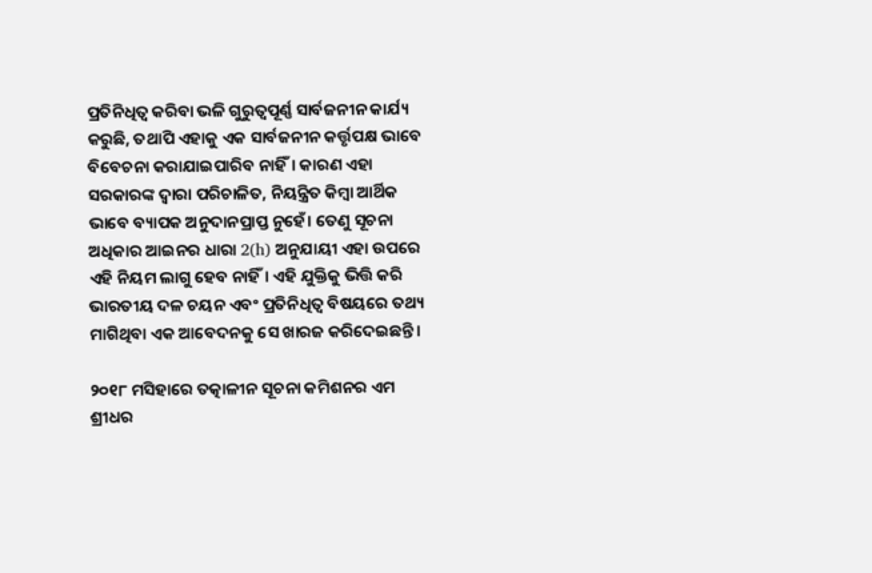ପ୍ରତିନିଧିତ୍ୱ କରିବା ଭଳି ଗୁରୁତ୍ୱପୂର୍ଣ୍ଣ ସାର୍ବଜନୀନ କାର୍ଯ୍ୟ କରୁଛି, ତଥାପି ଏହାକୁ ଏକ ସାର୍ବଜନୀନ କର୍ତ୍ତୃପକ୍ଷ ଭାବେ ବିବେଚନା କରାଯାଇପାରିବ ନାହିଁ। କାରଣ ଏହା ସରକାରଙ୍କ ଦ୍ୱାରା ପରିଚାଳିତ, ନିୟନ୍ତ୍ରିତ କିମ୍ବା ଆର୍ଥିକ ଭାବେ ବ୍ୟାପକ ଅନୁଦାନପ୍ରାପ୍ତ ନୁହେଁ। ତେଣୁ ସୂଚନା ଅଧିକାର ଆଇନର ଧାରା 2(h) ଅନୁଯାୟୀ ଏହା ଉପରେ ଏହି ନିୟମ ଲାଗୁ ହେବ ନାହିଁ। ଏହି ଯୁକ୍ତିକୁ ଭିତ୍ତି କରି ଭାରତୀୟ ଦଳ ଚୟନ ଏବଂ ପ୍ରତିନିଧିତ୍ୱ ବିଷୟରେ ତଥ୍ୟ ମାଗିଥିବା ଏକ ଆବେଦନକୁ ସେ ଖାରଜ କରିଦେଇଛନ୍ତି।

୨୦୧୮ ମସିହାରେ ତତ୍କାଳୀନ ସୂଚନା କମିଶନର ଏମ ଶ୍ରୀଧର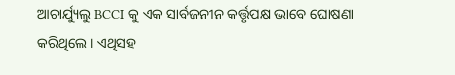ଆଚାର୍ଯ୍ୟୁଲୁ BCCI କୁ ଏକ ସାର୍ବଜନୀନ କର୍ତ୍ତୃପକ୍ଷ ଭାବେ ଘୋଷଣା କରିଥିଲେ। ଏଥିସହ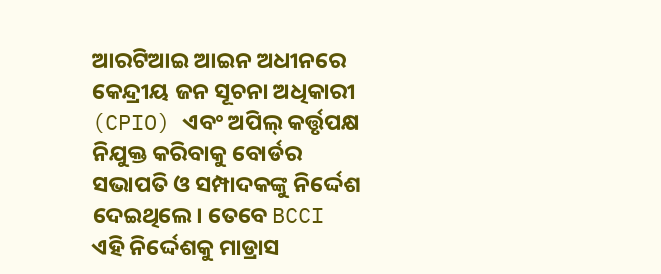ଆରଟିଆଇ ଆଇନ ଅଧୀନରେ କେନ୍ଦ୍ରୀୟ ଜନ ସୂଚନା ଅଧିକାରୀ (CPIO) ଏବଂ ଅପିଲ୍ କର୍ତ୍ତୃପକ୍ଷ ନିଯୁକ୍ତ କରିବାକୁ ବୋର୍ଡର ସଭାପତି ଓ ସମ୍ପାଦକଙ୍କୁ ନିର୍ଦ୍ଦେଶ ଦେଇଥିଲେ। ତେବେ BCCI ଏହି ନିର୍ଦ୍ଦେଶକୁ ମାଡ୍ରାସ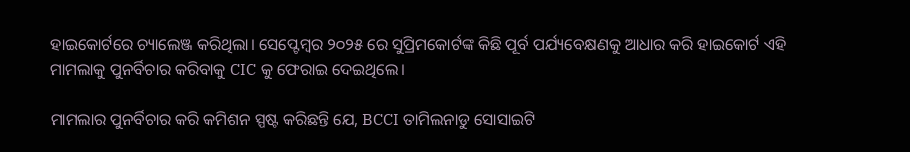ହାଇକୋର୍ଟରେ ଚ୍ୟାଲେଞ୍ଜ କରିଥିଲା। ସେପ୍ଟେମ୍ବର ୨୦୨୫ ରେ ସୁପ୍ରିମକୋର୍ଟଙ୍କ କିଛି ପୂର୍ବ ପର୍ଯ୍ୟବେକ୍ଷଣକୁ ଆଧାର କରି ହାଇକୋର୍ଟ ଏହି ମାମଲାକୁ ପୁନର୍ବିଚାର କରିବାକୁ CIC କୁ ଫେରାଇ ଦେଇଥିଲେ।

ମାମଲାର ପୁନର୍ବିଚାର କରି କମିଶନ ସ୍ପଷ୍ଟ କରିଛନ୍ତି ଯେ, BCCI ତାମିଲନାଡୁ ସୋସାଇଟି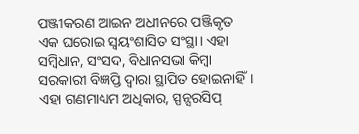ପଞ୍ଜୀକରଣ ଆଇନ ଅଧୀନରେ ପଞ୍ଜିକୃତ ଏକ ଘରୋଇ ସ୍ୱୟଂଶାସିତ ସଂସ୍ଥା। ଏହା ସମ୍ବିଧାନ, ସଂସଦ, ବିଧାନସଭା କିମ୍ବା ସରକାରୀ ବିଜ୍ଞପ୍ତି ଦ୍ୱାରା ସ୍ଥାପିତ ହୋଇନାହିଁ। ଏହା ଗଣମାଧ୍ୟମ ଅଧିକାର, ସ୍ପନ୍ସରସିପ୍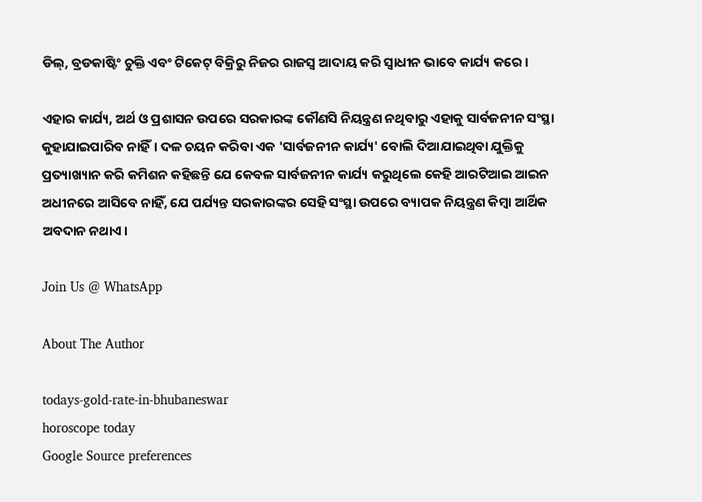ଡିଲ୍, ବ୍ରଡକାଷ୍ଟିଂ ଚୁକ୍ତି ଏବଂ ଟିକେଟ୍ ବିକ୍ରିରୁ ନିଜର ରାଜସ୍ୱ ଆଦାୟ କରି ସ୍ୱାଧୀନ ଭାବେ କାର୍ଯ୍ୟ କରେ।

ଏହାର କାର୍ଯ୍ୟ, ଅର୍ଥ ଓ ପ୍ରଶାସନ ଉପରେ ସରକାରଙ୍କ କୌଣସି ନିୟନ୍ତ୍ରଣ ନଥିବାରୁ ଏହାକୁ ସାର୍ବଜନୀନ ସଂସ୍ଥା କୁହାଯାଇପାରିବ ନାହିଁ। ଦଳ ଚୟନ କରିବା ଏକ 'ସାର୍ବଜନୀନ କାର୍ଯ୍ୟ' ବୋଲି ଦିଆଯାଇଥିବା ଯୁକ୍ତିକୁ ପ୍ରତ୍ୟାଖ୍ୟାନ କରି କମିଶନ କହିଛନ୍ତି ଯେ କେବଳ ସାର୍ବଜନୀନ କାର୍ଯ୍ୟ କରୁଥିଲେ କେହି ଆରଟିଆଇ ଆଇନ ଅଧୀନରେ ଆସିବେ ନାହିଁ, ଯେ ପର୍ଯ୍ୟନ୍ତ ସରକାରଙ୍କର ସେହି ସଂସ୍ଥା ଉପରେ ବ୍ୟାପକ ନିୟନ୍ତ୍ରଣ କିମ୍ବା ଆର୍ଥିକ ଅବଦାନ ନଥାଏ।

Join Us @ WhatsApp

About The Author

todays-gold-rate-in-bhubaneswar
horoscope today
Google Source preferences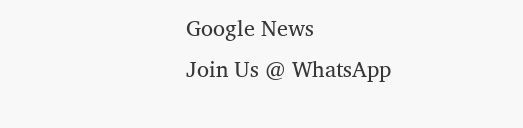Google News
Join Us @ WhatsApp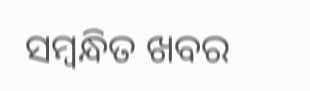ସମ୍ବନ୍ଧିତ ଖବର